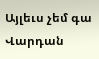Այլեւս չեմ գա
Վարդան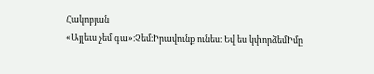Հակոբյան
«Այլեւս չեմ գա»։Չեմ։Իրավունք ունես։ Եվ ես կփորձեմԻմը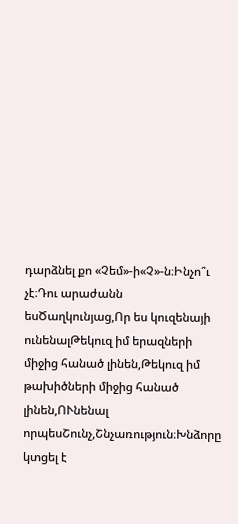դարձնել քո «Չեմ»-ի«Չ»-ն։Ինչո՞ւ չէ։Դու արաժանն եսԾաղկունյաց,Որ ես կուզենայի ունենալԹեկուզ իմ երազների միջից հանած լինեն,Թեկուզ իմ թախիծների միջից հանած լինեն,ՈՒնենալ որպեսՇունչ,Շնչառություն։Խնձորը կտցել է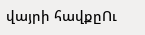վայրի հավքըՈւ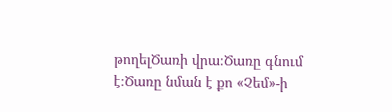թողելԾառի վրա։Ծառը գնում է։Ծառը նման է քո «Չեմ»-ի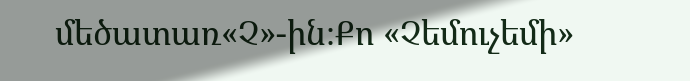մեծատառ«Չ»-ին։Քո «Չեմուչեմի»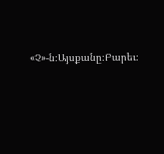«Չ»-ն։Այսքանը։Բարեւ։